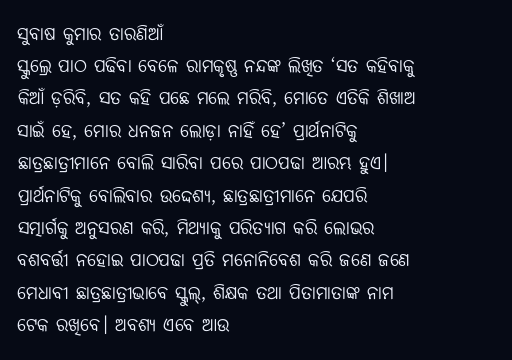ସୁବାଷ କୁମାର ତାରଣିଆଁ
ସ୍କୁଲ୍ରେ ପାଠ ପଢିବା ବେଳେ ରାମକୃଷ୍ଣ ନନ୍ଦଙ୍କ ଲିଖିତ ‘ସତ କହିବାକୁ କିଆଁ ଡ଼ରିବି, ସତ କହି ପଛେ ମଲେ ମରିବି, ମୋତେ ଏତିକି ଶିଖାଅ ସାଇଁ ହେ, ମୋର ଧନଜନ ଲୋଡ଼ା ନାହିଁ ହେ’ ପ୍ରାର୍ଥନାଟିକୁ ଛାତ୍ରଛାତ୍ରୀମାନେ ବୋଲି ସାରିବା ପରେ ପାଠପଢା ଆରମ୍ଭ ହୁଏ। ପ୍ରାର୍ଥନାଟିକୁ ବୋଲିବାର ଉଦ୍ଦେଶ୍ୟ, ଛାତ୍ରଛାତ୍ରୀମାନେ ଯେପରି ସତ୍ମାର୍ଗକୁ ଅନୁସରଣ କରି, ମିଥ୍ୟାକୁ ପରିତ୍ୟାଗ କରି ଲୋଭର ବଶବର୍ତ୍ତୀ ନହୋଇ ପାଠପଢା ପ୍ରତି ମନୋନିବେଶ କରି ଜଣେ ଜଣେ ମେଧାବୀ ଛାତ୍ରଛାତ୍ରୀଭାବେ ସ୍କୁଲ୍, ଶିକ୍ଷକ ତଥା ପିତାମାତାଙ୍କ ନାମ ଟେକ ରଖିବେ। ଅବଶ୍ୟ ଏବେ ଆଉ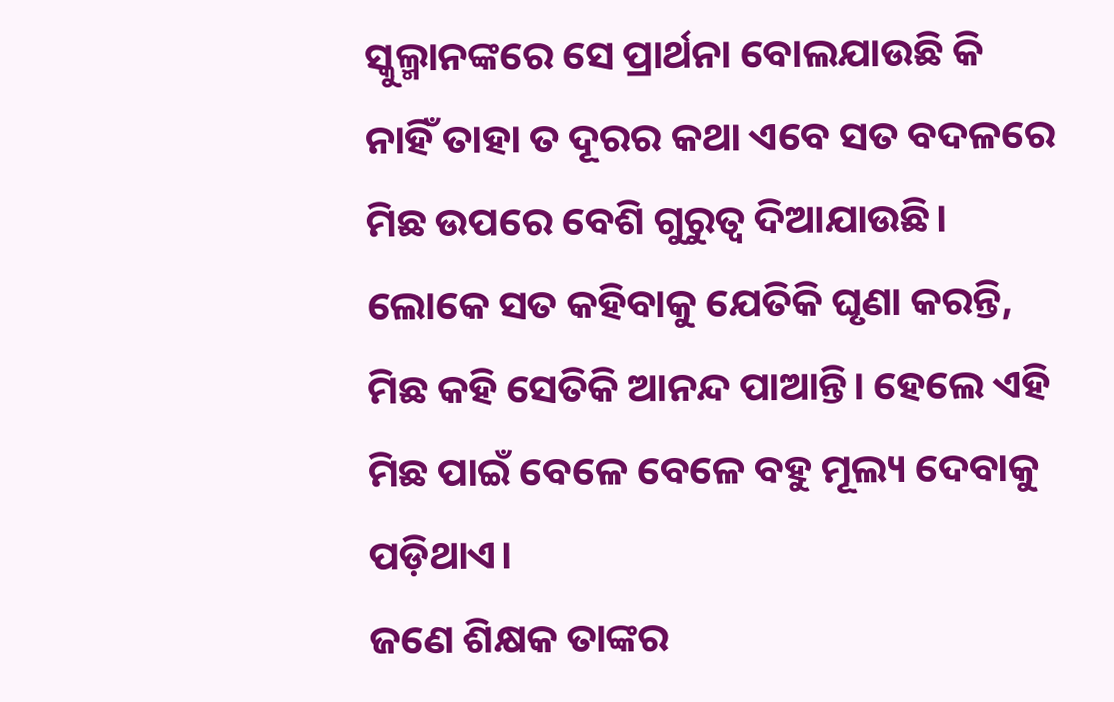ସ୍କୁଲ୍ମାନଙ୍କରେ ସେ ପ୍ରାର୍ଥନା ବୋଲଯାଉଛି କି ନାହିଁ ତାହା ତ ଦୂରର କଥା ଏବେ ସତ ବଦଳରେ ମିଛ ଉପରେ ବେଶି ଗୁରୁତ୍ୱ ଦିଆଯାଉଛି। ଲୋକେ ସତ କହିବାକୁ ଯେତିକି ଘୃଣା କରନ୍ତି, ମିଛ କହି ସେତିକି ଆନନ୍ଦ ପାଆନ୍ତି। ହେଲେ ଏହି ମିଛ ପାଇଁ ବେଳେ ବେଳେ ବହୁ ମୂଲ୍ୟ ଦେବାକୁ ପଡ଼ିଥାଏ।
ଜଣେ ଶିକ୍ଷକ ତାଙ୍କର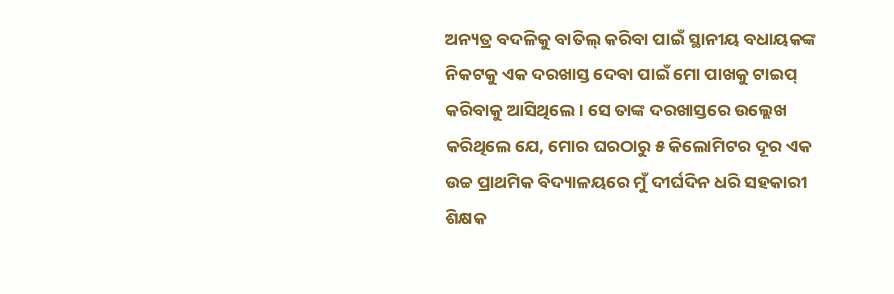ଅନ୍ୟତ୍ର ବଦଳିକୁ ବାତିଲ୍ କରିବା ପାଇଁ ସ୍ଥାନୀୟ ବଧାୟକଙ୍କ ନିକଟକୁ ଏକ ଦରଖାସ୍ତ ଦେବା ପାଇଁ ମୋ ପାଖକୁ ଟାଇପ୍ କରିବାକୁ ଆସିଥିଲେ। ସେ ତାଙ୍କ ଦରଖାସ୍ତରେ ଉଲ୍ଲେଖ କରିଥିଲେ ଯେ, ମୋର ଘରଠାରୁ ୫ କିଲୋମିଟର ଦୂର ଏକ ଉଚ୍ଚ ପ୍ରାଥମିକ ବିଦ୍ୟାଳୟରେ ମୁଁ ଦୀର୍ଘଦିନ ଧରି ସହକାରୀ ଶିକ୍ଷକ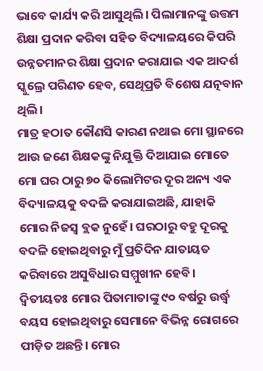ଭାବେ କାର୍ଯ୍ୟ କରି ଆସୁଥିଲି। ପିଲାମାନଙ୍କୁ ଉତ୍ତମ ଶିକ୍ଷା ପ୍ରଦାନ କରିବା ସହିତ ବିଦ୍ୟାଳୟରେ କିପରି ଉନ୍ନତମାନର ଶିକ୍ଷା ପ୍ରଦାନ କରାଯାଇ ଏକ ଆଦର୍ଶ ସ୍କୁଲ୍ରେ ପରିଣତ ହେବ, ସେଥିପ୍ରତି ବିଶେଷ ଯତ୍ନବାନ ଥିଲି।
ମାତ୍ର ହଠାତ କୌଣସି କାରଣ ନଥାଇ ମୋ ସ୍ଥାନରେ ଆଉ ଜଣେ ଶିକ୍ଷକଙ୍କୁ ନିଯୁକ୍ତି ଦିଆଯାଇ ମୋତେ ମୋ ଘର ଠାରୁ ୭୦ କିଲୋମିଟର ଦୂର ଅନ୍ୟ ଏକ ବିଦ୍ୟାଳୟକୁ ବଦଳି କରାଯାଇଅଛି, ଯାହାକି ମୋର ନିଜସ୍ୱ ବ୍ଲକ ନୁହେଁ। ଘରଠାରୁ ବହୁ ଦୂରକୁ ବଦଳି ହୋଇଥିବାରୁ ମୁଁ ପ୍ରତିଦିନ ଯାତାୟତ କରିବାରେ ଅସୁବିଧାର ସମ୍ମୁଖୀନ ହେବି।
ଦ୍ୱିତୀୟତଃ ମୋର ପିତାମାତାଙ୍କୁ ୯୦ ବର୍ଷରୁ ଉର୍ଦ୍ଧ୍ୱ ବୟସ ହୋଇଥିବାରୁ ସେମାନେ ବିଭିନ୍ନ ରୋଗରେ ପୀଡ଼ିତ ଅଛନ୍ତି। ମୋର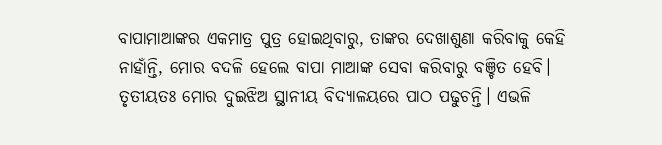ବାପାମାଆଙ୍କର ଏକମାତ୍ର ପୁତ୍ର ହୋଇଥିବାରୁ, ତାଙ୍କର ଦେଖାଶୁଣା କରିବାକୁ କେହି ନାହାଁନ୍ତି, ମୋର ବଦଳି ହେଲେ ବାପା ମାଆଙ୍କ ସେବା କରିବାରୁ ବଞ୍ଚିତ ହେବି।
ତୃତୀୟତଃ ମୋର ଦୁଇଝିଅ ସ୍ଥାନୀୟ ବିଦ୍ୟାଳୟରେ ପାଠ ପଢୁଚନ୍ତି। ଏଭଳି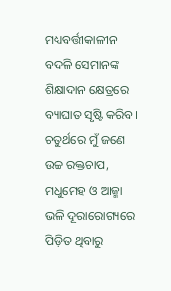ମଧ୍ୟବର୍ତ୍ତୀକାଳୀନ ବଦଳି ସେମାନଙ୍କ ଶିକ୍ଷାଦାନ କ୍ଷେତ୍ରରେ ବ୍ୟାଘାତ ସୃଷ୍ଟି କରିବ। ଚତୁର୍ଥରେ ମୁଁ ଜଣେ ଉଚ୍ଚ ରକ୍ତଚାପ, ମଧୁମେହ ଓ ଆଜ୍ମା ଭଳି ଦୂରାରୋଗ୍ୟରେ ପିଡ଼ିତ ଥିବାରୁ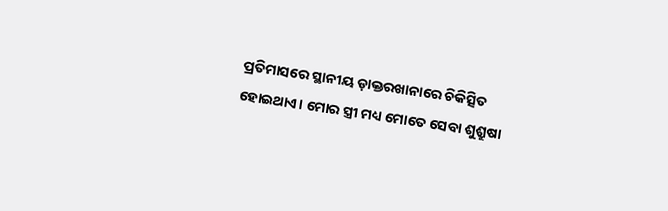ପ୍ରତିମାସରେ ସ୍ଥାନୀୟ ଡ଼ାକ୍ତରଖାନାରେ ଚିକିତ୍ସିତ ହୋଇଥାଏ। ମୋର ସ୍ତ୍ରୀ ମଧ୍ୟ ମୋତେ ସେବା ଶୁଶ୍ରୁଷା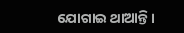ଯୋଗାଇ ଥାଆନ୍ତି।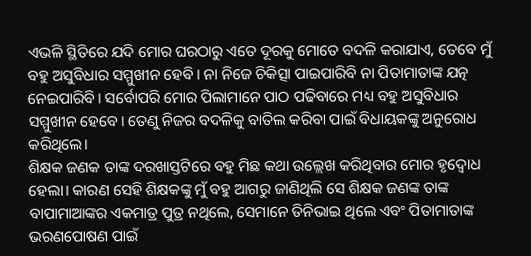ଏଭଳି ସ୍ଥିତିରେ ଯଦି ମୋର ଘରଠାରୁ ଏତେ ଦୂରକୁ ମୋତେ ବଦଳି କରାଯାଏ, ତେବେ ମୁଁ ବହୁ ଅସୁବିଧାର ସମ୍ମୁଖୀନ ହେବି। ନା ନିଜେ ଚିକିତ୍ସା ପାଇପାରିବି ନା ପିତାମାତାଙ୍କ ଯତ୍ନ ନେଇପାରିବି। ସର୍ବୋପରି ମୋର ପିଲାମାନେ ପାଠ ପଢିବାରେ ମଧ୍ୟ ବହୁ ଅସୁବିଧାର ସମ୍ମୁଖୀନ ହେବେ। ତେଣୁ ନିଜର ବଦଳିକୁ ବାତିଲ କରିବା ପାଇଁ ବିଧାୟକଙ୍କୁ ଅନୁରୋଧ କରିଥିଲେ।
ଶିକ୍ଷକ ଜଣକ ତାଙ୍କ ଦରଖାସ୍ତଟିରେ ବହୁ ମିଛ କଥା ଉଲ୍ଲେଖ କରିଥିବାର ମୋର ହୃଦ୍ବୋଧ ହେଲା। କାରଣ ସେହି ଶିକ୍ଷକଙ୍କୁ ମୁଁ ବହୁ ଆଗରୁ ଜାଣିଥିଲି ସେ ଶିକ୍ଷକ ଜଣଙ୍କ ତାଙ୍କ ବାପାମାଆଙ୍କର ଏକମାତ୍ର ପୁତ୍ର ନଥିଲେ, ସେମାନେ ତିନିଭାଇ ଥିଲେ ଏବଂ ପିତାମାତାଙ୍କ ଭରଣପୋଷଣ ପାଇଁ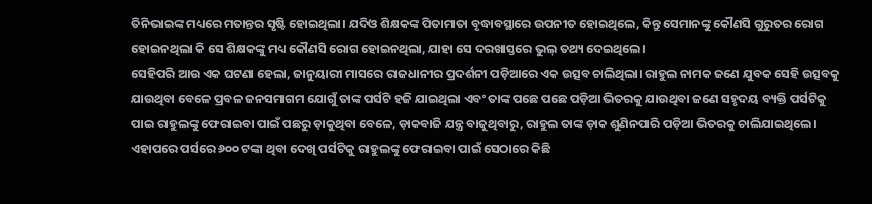ତିନିଭାଇଙ୍କ ମଧ୍ୟରେ ମତାନ୍ତର ସୃଷ୍ଟି ହୋଇଥିଲା। ଯଦିଓ ଶିକ୍ଷକଙ୍କ ପିତାମାତା ବୃଦ୍ଧାବସ୍ଥାରେ ଉପନୀତ ହୋଇଥିଲେ, କିନ୍ତୁ ସେମାନଙ୍କୁ କୌଣସି ଗୁରୁତର ରୋଗ ହୋଇନଥିଲା କି ସେ ଶିକ୍ଷକଙ୍କୁ ମଧ୍ୟ କୌଣସି ରୋଗ ହୋଇନଥିଲା, ଯାହା ସେ ଦରଖାସ୍ତରେ ଭୁଲ୍ ତଥ୍ୟ ଦେଇଥିଲେ।
ସେହିପରି ଆଉ ଏକ ଘଟଣା ହେଲା, ଜାନୁୟାରୀ ମାସରେ ରାଜଧାନୀର ପ୍ରଦର୍ଶନୀ ପଡ଼ିଆରେ ଏକ ଉତ୍ସବ ଚାଲିଥିଲା। ରାହୁଲ ନାମକ ଜଣେ ଯୁବକ ସେହି ଉତ୍ସବକୁ ଯାଉଥିବା ବେଳେ ପ୍ରବଳ ଜନସମାଗମ ଯୋଗୁଁ ତାଙ୍କ ପର୍ସଟି ହଜି ଯାଇଥିଲା ଏବଂ ତାଙ୍କ ପଛେ ପଛେ ପଡ଼ିଆ ଭିତରକୁ ଯାଉଥିବା ଜଣେ ସହୃଦୟ ବ୍ୟକ୍ତି ପର୍ସଟିକୁ ପାଇ ରାହୁଲଙ୍କୁ ଫେରାଇବା ପାଇଁ ପଛରୁ ଡ଼ାକୁଥିବା ବେଳେ, ଡ଼ାକବାଜି ଯନ୍ତ୍ର ବାଜୁଥିବାରୁ, ରାହୁଲ ତାଙ୍କ ଡ଼ାକ ଶୁଣିନପାରି ପଡ଼ିଆ ଭିତରକୁ ଚାଲିଯାଇଥିଲେ।
ଏହାପରେ ପର୍ସରେ ୬୦୦ ଟଙ୍କା ଥିବା ଦେଖି ପର୍ସଟିକୁ ରାହୁଲଙ୍କୁ ଫେରାଇବା ପାଇଁ ସେଠାରେ କିଛି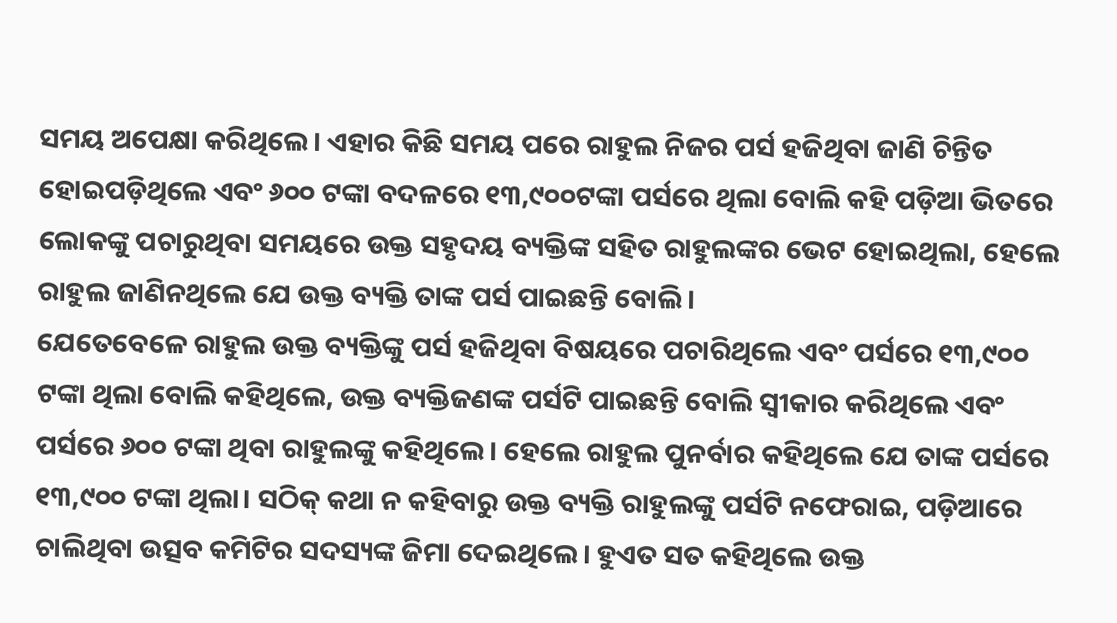ସମୟ ଅପେକ୍ଷା କରିଥିଲେ। ଏହାର କିଛି ସମୟ ପରେ ରାହୁଲ ନିଜର ପର୍ସ ହଜିଥିବା ଜାଣି ଚିନ୍ତିତ ହୋଇପଡ଼ିଥିଲେ ଏବଂ ୬୦୦ ଟଙ୍କା ବଦଳରେ ୧୩,୯୦୦ଟଙ୍କା ପର୍ସରେ ଥିଲା ବୋଲି କହି ପଡ଼ିଆ ଭିତରେ ଲୋକଙ୍କୁ ପଚାରୁଥିବା ସମୟରେ ଉକ୍ତ ସହୃଦୟ ବ୍ୟକ୍ତିଙ୍କ ସହିତ ରାହୁଲଙ୍କର ଭେଟ ହୋଇଥିଲା, ହେଲେ ରାହୁଲ ଜାଣିନଥିଲେ ଯେ ଉକ୍ତ ବ୍ୟକ୍ତି ତାଙ୍କ ପର୍ସ ପାଇଛନ୍ତି ବୋଲି।
ଯେତେବେଳେ ରାହୁଲ ଉକ୍ତ ବ୍ୟକ୍ତିଙ୍କୁ ପର୍ସ ହଜିଥିବା ବିଷୟରେ ପଚାରିଥିଲେ ଏବଂ ପର୍ସରେ ୧୩,୯୦୦ ଟଙ୍କା ଥିଲା ବୋଲି କହିଥିଲେ, ଉକ୍ତ ବ୍ୟକ୍ତିଜଣଙ୍କ ପର୍ସଟି ପାଇଛନ୍ତି ବୋଲି ସ୍ୱୀକାର କରିଥିଲେ ଏବଂ ପର୍ସରେ ୬୦୦ ଟଙ୍କା ଥିବା ରାହୁଲଙ୍କୁ କହିଥିଲେ। ହେଲେ ରାହୁଲ ପୁନର୍ବାର କହିଥିଲେ ଯେ ତାଙ୍କ ପର୍ସରେ ୧୩,୯୦୦ ଟଙ୍କା ଥିଲା। ସଠିକ୍ କଥା ନ କହିବାରୁ ଉକ୍ତ ବ୍ୟକ୍ତି ରାହୁଲଙ୍କୁ ପର୍ସଟି ନଫେରାଇ, ପଡ଼ିଆରେ ଚାଲିଥିବା ଉତ୍ସବ କମିଟିର ସଦସ୍ୟଙ୍କ ଜିମା ଦେଇଥିଲେ। ହୁଏତ ସତ କହିଥିଲେ ଉକ୍ତ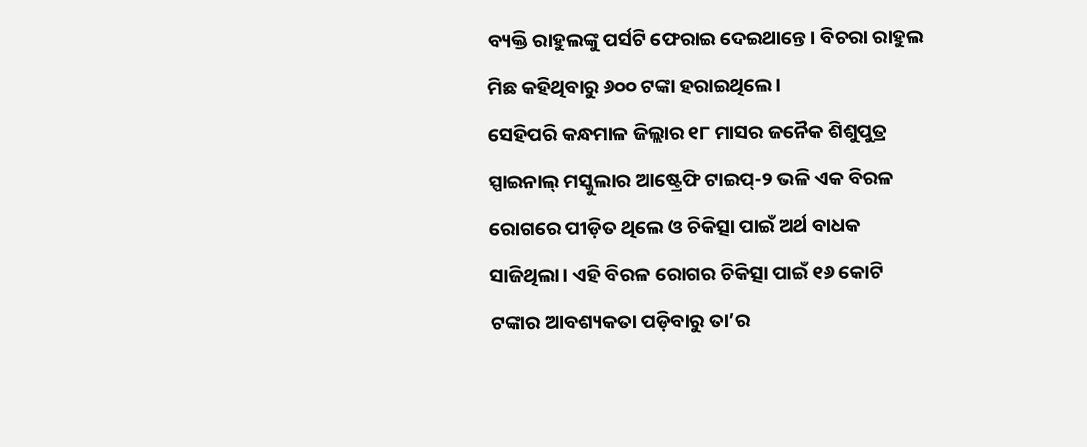ବ୍ୟକ୍ତି ରାହୁଲଙ୍କୁ ପର୍ସଟି ଫେରାଇ ଦେଇଥାନ୍ତେ। ବିଚରା ରାହୁଲ ମିଛ କହିଥିବାରୁ ୬୦୦ ଟଙ୍କା ହରାଇଥିଲେ।
ସେହିପରି କନ୍ଧମାଳ ଜିଲ୍ଲାର ୧୮ ମାସର ଜନୈକ ଶିଶୁପୁତ୍ର ସ୍ପାଇନାଲ୍ ମସ୍କୁଲାର ଆଷ୍ଟ୍ରେଫି ଟାଇପ୍-୨ ଭଳି ଏକ ବିରଳ ରୋଗରେ ପୀଡ଼ିତ ଥିଲେ ଓ ଚିକିତ୍ସା ପାଇଁ ଅର୍ଥ ବାଧକ ସାଜିଥିଲା। ଏହି ବିରଳ ରୋଗର ଚିକିତ୍ସା ପାଇଁ ୧୬ କୋଟି ଟଙ୍କାର ଆବଶ୍ୟକତା ପଡ଼ିବାରୁ ତା’ର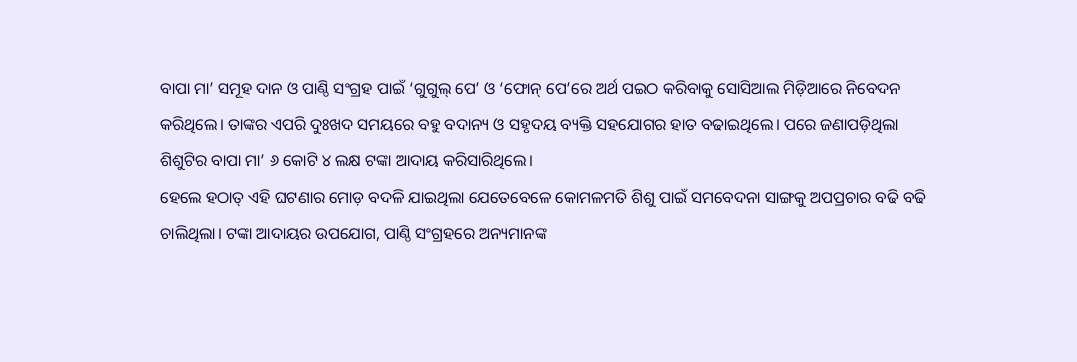ବାପା ମା’ ସମୂହ ଦାନ ଓ ପାଣ୍ଠି ସଂଗ୍ରହ ପାଇଁ ‘ଗୁଗୁଲ୍ ପେ’ ଓ ‘ଫୋନ୍ ପେ’ରେ ଅର୍ଥ ପଇଠ କରିବାକୁ ସୋସିଆଲ ମିଡ଼ିଆରେ ନିବେଦନ କରିଥିଲେ। ତାଙ୍କର ଏପରି ଦୁଃଖଦ ସମୟରେ ବହୁ ବଦାନ୍ୟ ଓ ସହୃଦୟ ବ୍ୟକ୍ତି ସହଯୋଗର ହାତ ବଢାଇଥିଲେ। ପରେ ଜଣାପଡ଼ିଥିଲା ଶିଶୁଟିର ବାପା ମା’ ୬ କୋଟି ୪ ଲକ୍ଷ ଟଙ୍କା ଆଦାୟ କରିସାରିଥିଲେ।
ହେଲେ ହଠାତ୍ ଏହି ଘଟଣାର ମୋଡ଼ ବଦଳି ଯାଇଥିଲା ଯେତେବେଳେ କୋମଳମତି ଶିଶୁ ପାଇଁ ସମବେଦନା ସାଙ୍ଗକୁ ଅପପ୍ରଚାର ବଢି ବଢି ଚାଲିଥିଲା। ଟଙ୍କା ଆଦାୟର ଉପଯୋଗ, ପାଣ୍ଠି ସଂଗ୍ରହରେ ଅନ୍ୟମାନଙ୍କ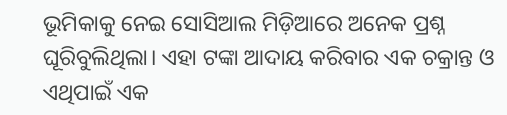ଭୂମିକାକୁ ନେଇ ସୋସିଆଲ ମିଡ଼ିଆରେ ଅନେକ ପ୍ରଶ୍ନ ଘୂରିବୁଲିଥିଲା। ଏହା ଟଙ୍କା ଆଦାୟ କରିବାର ଏକ ଚକ୍ରାନ୍ତ ଓ ଏଥିପାଇଁ ଏକ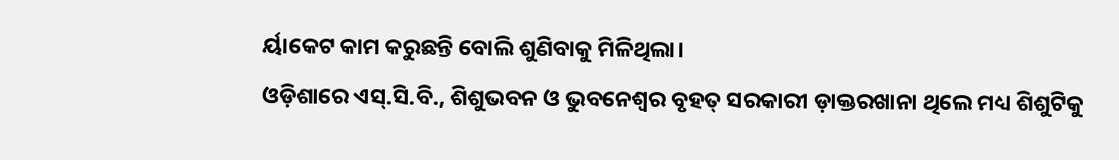ର୍ୟାକେଟ କାମ କରୁଛନ୍ତି ବୋଲି ଶୁଣିବାକୁ ମିଳିଥିଲା।
ଓଡ଼ିଶାରେ ଏସ୍.ସି.ବି., ଶିଶୁଭବନ ଓ ଭୁବନେଶ୍ୱର ବୃହତ୍ ସରକାରୀ ଡ଼ାକ୍ତରଖାନା ଥିଲେ ମଧ୍ୟ ଶିଶୁଟିକୁ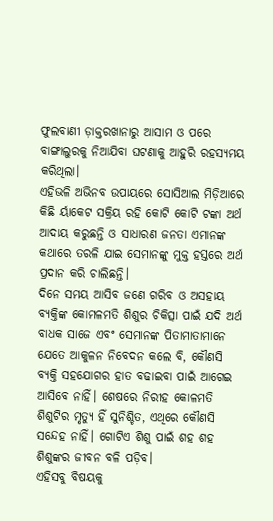ଫୁଲବାଣୀ ଡ଼ାକ୍ତରଖାନାରୁ ଆସାମ ଓ ପରେ ବାଙ୍ଗାଲୁରକୁ ନିଆଯିବା ଘଟଣାକୁ ଆହୁରି ରହସ୍ୟମୟ କରିଥିଲା।
ଏହିଭଳି ଅଭିନବ ଉପାୟରେ ସୋସିଆଲ ମିଡ଼ିଆରେ କିଛି ର୍ୟାକେଟ ସକ୍ରିୟ ରହି କୋଟି କୋଟି ଟଙ୍କା ଅର୍ଥ ଆଦାୟ କରୁଛନ୍ତି ଓ ସାଧାରଣ ଜନତା ଏମାନଙ୍କ କଥାରେ ତରଳି ଯାଇ ସେମାନଙ୍କୁ ମୁକ୍ତ ହସ୍ତରେ ଅର୍ଥ ପ୍ରଦାନ କରି ଚାଲିଛନ୍ତି।
ଦିନେ ସମୟ ଆସିବ ଜଣେ ଗରିବ ଓ ଅସହାୟ ବ୍ୟକ୍ତିଙ୍କ କୋମଳମତି ଶିଶୁର ଚିକିତ୍ସା ପାଇଁ ଯଦି ଅର୍ଥ ବାଧକ ସାଜେ ଏବଂ ସେମାନଙ୍କ ପିତାମାତାମାନେ ଯେତେ ଆକୁଳନ ନିବେଦନ କଲେ ବି, କୌଣସି ବ୍ୟକ୍ତି ସହଯୋଗର ହାତ ବଢାଇବା ପାଇଁ ଆଗେଇ ଆସିବେ ନାହିଁ। ଶେଷରେ ନିରୀହ କୋଳମତି ଶିଶୁଟିର ମୃତ୍ୟୁ ହିଁ ସୁନିଶ୍ଚିତ, ଏଥିରେ କୌଣସି ସନ୍ଦେହ ନାହିଁ। ଗୋଟିଏ ଶିଶୁ ପାଇଁ ଶହ ଶହ ଶିଶୁଙ୍କର ଜୀବନ ବଳି ପଡ଼ିବ।
ଏହିସବୁ ବିଷୟକୁ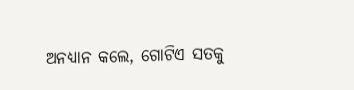ଅନଧ୍ୟାନ କଲେ, ଗୋଟିଏ ସତକୁ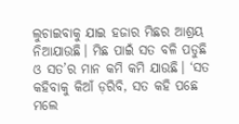ଲୁଚାଇବାକୁ ଯାଇ ହଜାର ମିଛର ଆଶ୍ରୟ ନିଆଯାଉଛି। ମିଛ ପାଇଁ ସତ ବଳି ପଡୁଛି ଓ ସତ’ର ମାନ କମି କମି ଯାଉଛି। ‘ସତ କହିବାକୁ କିଆଁ ଡ଼ରିବି, ସତ କହି ପଛେ ମଲେ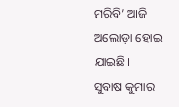ମରିବି’ ଆଜି ଅଲୋଡ଼ା ହୋଇ ଯାଇଛି।
ସୁବାଷ କୁମାର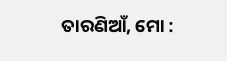ତାରଣିଆଁ, ମୋ :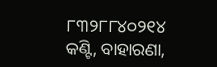୮୩୨୮୮୪୦୨୧୪
କଣ୍ଟି, ବାହାରଣା,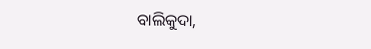ବାଲିକୁଦା,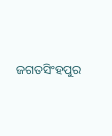ଜଗତସିଂହପୁର